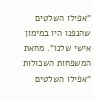"אפילו השלטים שהנפנו היו במימון אישי שלנו". מחאת המשפחות השכולות
"אפילו השלטים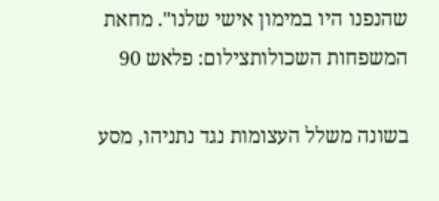שהנפנו היו במימון אישי שלנו". מחאת המשפחות השכולותצילום: פלאש 90

בשונה משלל העצומות נגד נתניהו, מסע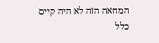המחאה הזה לא היה קיים כלל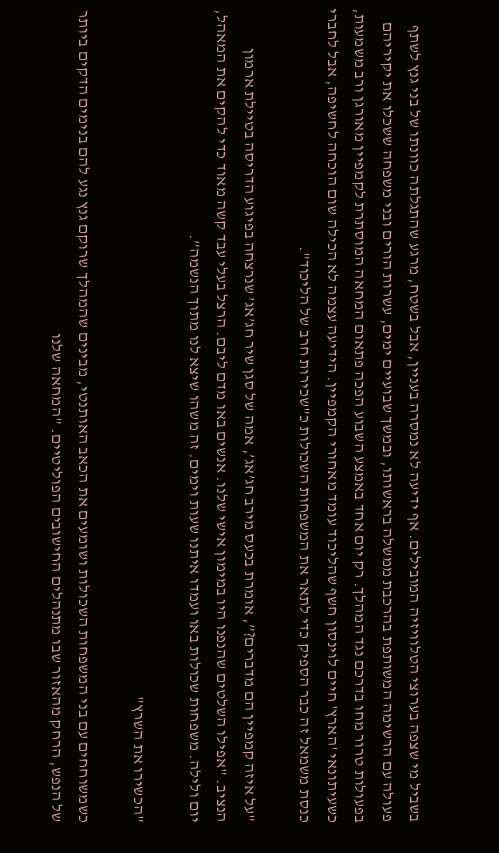בשביל מי שצפה בערוצי הטלוויזיה המובילים. אף ידיעה לא נמסרה בעניין, אבל בשטח, מרגע שהתגלתה כוונתו של בני גנץ לשתף פעולה עם הרשימה המשותפת בהרכבת ממשלה בראשותו, ובמשך שבועיים ימים, עשרות הורים ובני משפחה ששכלו את יקיריהם בפעולות טרור מחו בדרכם נגד המהלך. רק יום אחד באמצע השבוע הפכה פתאום המחאה המוסתרת לקמפיין מאורגן ורב משמעות, כשעיתונאי 'הארץ' חיים לוינסון חשף שהליכוד עומד מאחורי הקמפיין. הידיעה עצמה לא הכילה שום הוכחה לחשיפה, אבל לחברי כנסת משמאל זה כבר הספיק כדי לתאר את המשפחות השכולות כ"שכירות חרב של הליכוד".

"על איזה קמפיין הם מדברים?”, אומרת בכעס מירב חג’אג’, אמה של סגן שיר חג’אג’ שנרצחה בפיגוע הדריסה בטיילת ארמון הנציב. "אפילו השלטים שהנפנו היו במימון אישי שלנו. אנשים באו מדם ליבם. הרצל בעלי עבד קשה מאוד כדי להקים את המאהל, יום ולילה. משפחות שכולות באו ועמדו איתנו שעות וימים. זה משהו שיצא לנו מתוך הנשמה”.

"הכשירו את השרץ"

כשמשוחחים עם בני המשפחות השכולות ושומעים את הכאב האותנטי, מבינים שהמהלך שרוקם גנץ נגע להם בנימים הדקים ביותר של הנפש, הרחק מהאזור שבו מתנהלים החישובים הפוליטיים. "המחאה שלנו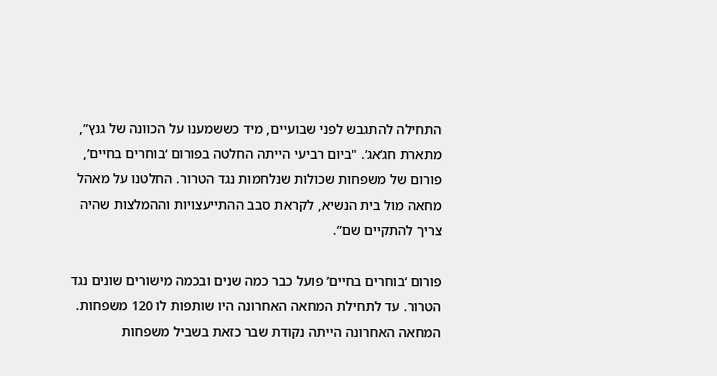התחילה להתגבש לפני שבועיים, מיד כששמענו על הכוונה של גנץ”, מתארת חג’אג’. "ביום רביעי הייתה החלטה בפורום ‘בוחרים בחיים’, פורום של משפחות שכולות שנלחמות נגד הטרור. החלטנו על מאהל מחאה מול בית הנשיא, לקראת סבב ההתייעצויות וההמלצות שהיה צריך להתקיים שם”.

פורום ‘בוחרים בחיים’ פועל כבר כמה שנים ובכמה מישורים שונים נגד הטרור. עד לתחילת המחאה האחרונה היו שותפות לו 120 משפחות. המחאה האחרונה הייתה נקודת שבר כזאת בשביל משפחות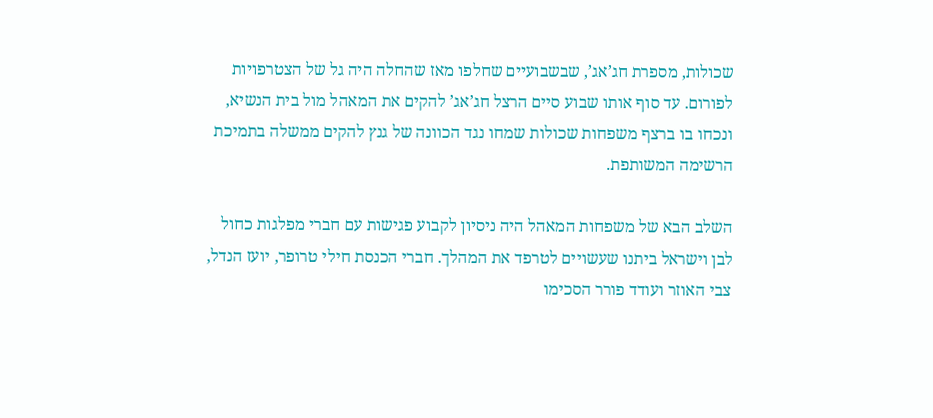שכולות, מספרת חג’אג’, שבשבועיים שחלפו מאז שהחלה היה גל של הצטרפויות לפורום. עד סוף אותו שבוע סיים הרצל חג’אג’ להקים את המאהל מול בית הנשיא, ונכחו בו ברצף משפחות שכולות שמחו נגד הכוונה של גנץ להקים ממשלה בתמיכת הרשימה המשותפת.

השלב הבא של משפחות המאהל היה ניסיון לקבוע פגישות עם חברי מפלגות כחול לבן וישראל ביתנו שעשויים לטרפד את המהלך. חברי הכנסת חילי טרופר, יועז הנדל, צבי האוזר ועודד פורר הסכימו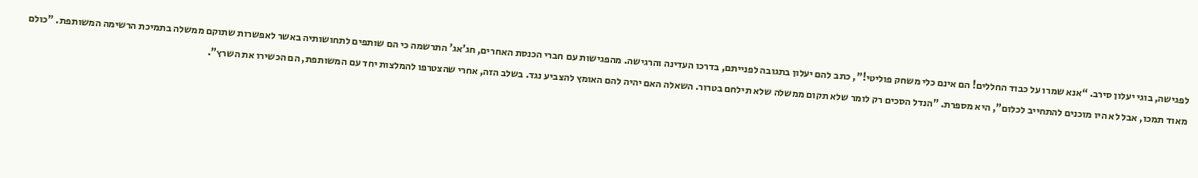לפגישה, בוגי יעלון סירב. “אנא שמרו על כבוד החללים! הם אינם כלי משחק פוליטי!", כתב להם יעלון בתגובה לפנייתם, בדרכו העדינה והרגישה. מהפגישות עם חברי הכנסת האחרים, חג’אג’ התרשמה כי הם שותפים לתחושותיה באשר לאפשרות שתוקם ממשלה בתמיכת הרשימה המשותפת. "כולם מאוד תמכו, אבל לא היו מוכנים להתחייב לכלום”, היא מספרת. "הנדל הסכים רק לומר שלא תקום ממשלה שלא תילחם בטרור. השאלה האם יהיה להם האומץ להצביע נגד. בשלב הזה, אחרי שהצטרפו להמלצות יחד עם המשותפת, הם הכשירו את השרץ”.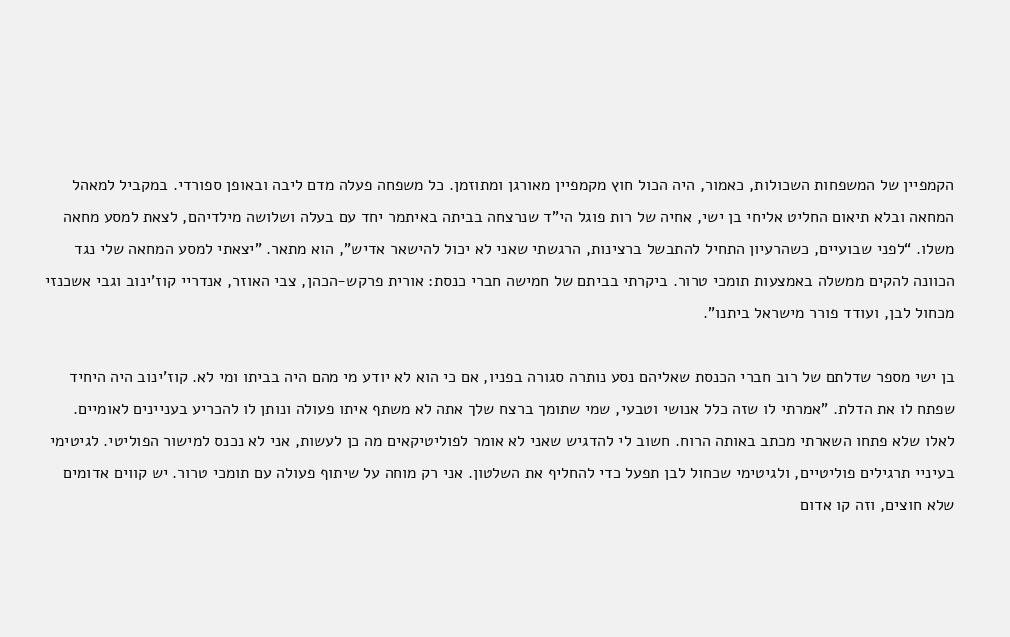הקמפיין של המשפחות השכולות, כאמור, היה הכול חוץ מקמפיין מאורגן ומתוזמן. כל משפחה פעלה מדם ליבה ובאופן ספורדי. במקביל למאהל המחאה ובלא תיאום החליט אליחי בן ישי, אחיה של רות פוגל הי"ד שנרצחה בביתה באיתמר יחד עם בעלה ושלושה מילדיהם, לצאת למסע מחאה משלו. “לפני שבועיים, כשהרעיון התחיל להתבשל ברצינות, הרגשתי שאני לא יכול להישאר אדיש”, הוא מתאר. "יצאתי למסע המחאה שלי נגד הכוונה להקים ממשלה באמצעות תומכי טרור. ביקרתי בביתם של חמישה חברי כנסת: אורית פרקש-הכהן, צבי האוזר, אנדריי קוז’ינוב וגבי אשכנזי מכחול לבן, ועודד פורר מישראל ביתנו”.

בן ישי מספר שדלתם של רוב חברי הכנסת שאליהם נסע נותרה סגורה בפניו, אם כי הוא לא יודע מי מהם היה בביתו ומי לא. קוז’ינוב היה היחיד שפתח לו את הדלת. "אמרתי לו שזה כלל אנושי וטבעי, שמי שתומך ברצח שלך אתה לא משתף איתו פעולה ונותן לו להכריע בעניינים לאומיים. לאלו שלא פתחו השארתי מכתב באותה הרוח. חשוב לי להדגיש שאני לא אומר לפוליטיקאים מה כן לעשות, אני לא נכנס למישור הפוליטי. לגיטימי בעיניי תרגילים פוליטיים, ולגיטימי שכחול לבן תפעל כדי להחליף את השלטון. אני רק מוחה על שיתוף פעולה עם תומכי טרור. יש קווים אדומים שלא חוצים, וזה קו אדום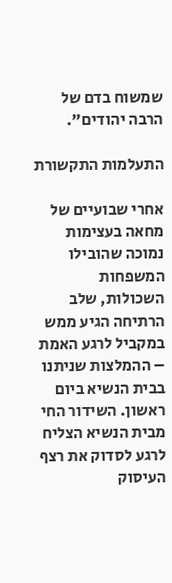שמשוח בדם של הרבה יהודים".

התעלמות התקשורת

אחרי שבועיים של מחאה בעצימות נמוכה שהובילו המשפחות השכולות, שלב הרתיחה הגיע ממש במקביל לרגע האמת – ההמלצות שניתנו בבית הנשיא ביום ראשון. השידור החי מבית הנשיא הצליח לרגע לסדוק את רצף העיסוק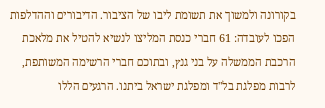בקורונה ולמשוך את תשומת ליבו של הציבור. הדיבורים וההדלפות הפכו לעובדה: 61 חברי כנסת המליצו לנשיא להטיל את מלאכת הרכבת הממשלה על בני גנץ, ובתוכם חברי הרשימה המשותפת, לרבות מפלגת בל"ד ומפלגת ישראל ביתנו. הרגעים הללו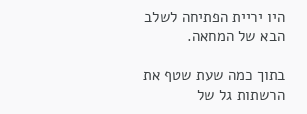היו יריית הפתיחה לשלב הבא של המחאה.

בתוך כמה שעת שטף את הרשתות גל של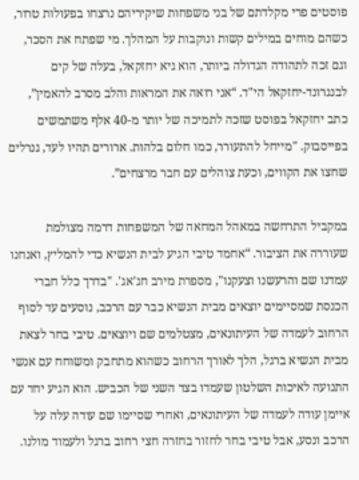פוסטים פרי מקלדתם של בני משפחות שיקיריהם נרצחו בפעולות טרור, כשהם מוחים במילים קשות ונוקבות על המהלך. מי שפתח את הסכר, וגם זכה לתהודה הגדולה ביותר, הוא גיא יחזקאל, בעלה של קים לבנגרונד-יחזקאל הי"ד. “אני רואה את המראות והלב מסרב להאמין”, כתב יחזקאל בפוסט שזכה לתמיכה של יותר מ-40 אלף משתמשים בפייסבוק. "מייחל להתעורר, כמו חלום בלהות. ארורים תהיו לעד, גנרלים שחצו את הקווים, וכעת צוהלים עם חבר מרצחים”.

במקביל התרחשה במאהל המחאה של המשפחות דרמה מצולמת שעוררה את הציבור. “אחמד טיבי הגיע לבית הנשיא כדי להמליץ, ואנחנו עמדנו שם והרעשנו וצעקנו", מספרת מירב חג'אג'. "בדרך כלל חברי הכנסת שמסיימים יוצאים מבית הנשיא כבר עם הרכב, נוסעים עד לסוף הרחוב לעמדה של העיתונאים, מצטלמים שם ויוצאים. טיבי בחר לצאת מבית הנשיא ברגל, הלך לאורך הרחוב כשהוא מתחבק ומשוחח עם אנשי התנועה לאיכות השלטון שעמדו בצד השני של הכביש. הוא הגיע יחד עם איימן עודה לעמדה של העיתונאים, ואחרי שסיימו שם עודה עלה על הרכב ונסע, אבל טיבי בחר לחזור בחזרה חצי רחוב ברגל ולעמוד מולנו.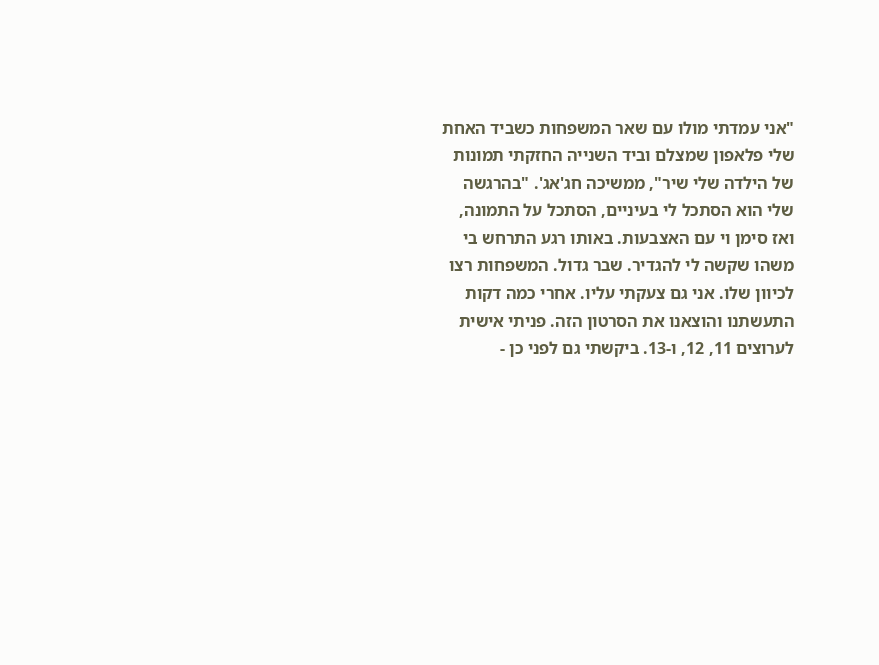"אני עמדתי מולו עם שאר המשפחות כשביד האחת שלי פלאפון שמצלם וביד השנייה החזקתי תמונות של הילדה שלי שיר", ממשיכה חג'אג'. "בהרגשה שלי הוא הסתכל לי בעיניים, הסתכל על התמונה, ואז סימן וי עם האצבעות. באותו רגע התרחש בי משהו שקשה לי להגדיר. שבר גדול. המשפחות רצו לכיוון שלו. אני גם צעקתי עליו. אחרי כמה דקות התעשתנו והוצאנו את הסרטון הזה. פניתי אישית לערוצים 11, 12, ו-13. ביקשתי גם לפני כן -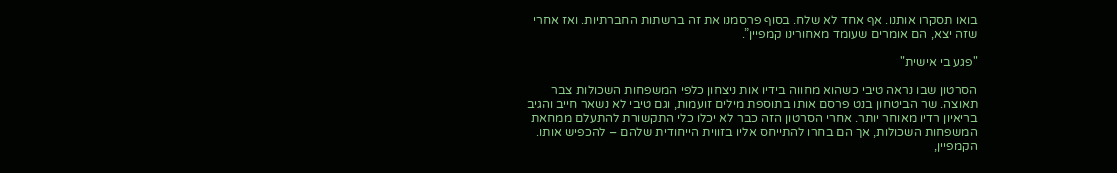בואו תסקרו אותנו. אף אחד לא שלח. בסוף פרסמנו את זה ברשתות החברתיות. ואז אחרי שזה יצא, הם אומרים שעומד מאחורינו קמפיין”.

"פגע בי אישית"

הסרטון שבו נראה טיבי כשהוא מחווה בידיו אות ניצחון כלפי המשפחות השכולות צבר תאוצה. שר הביטחון בנט פרסם אותו בתוספת מילים זועמות, וגם טיבי לא נשאר חייב והגיב בריאיון רדיו מאוחר יותר. אחרי הסרטון הזה כבר לא יכלו כלי התקשורת להתעלם ממחאת המשפחות השכולות, אך הם בחרו להתייחס אליו בזווית הייחודית שלהם – להכפיש אותו. הקמפיין,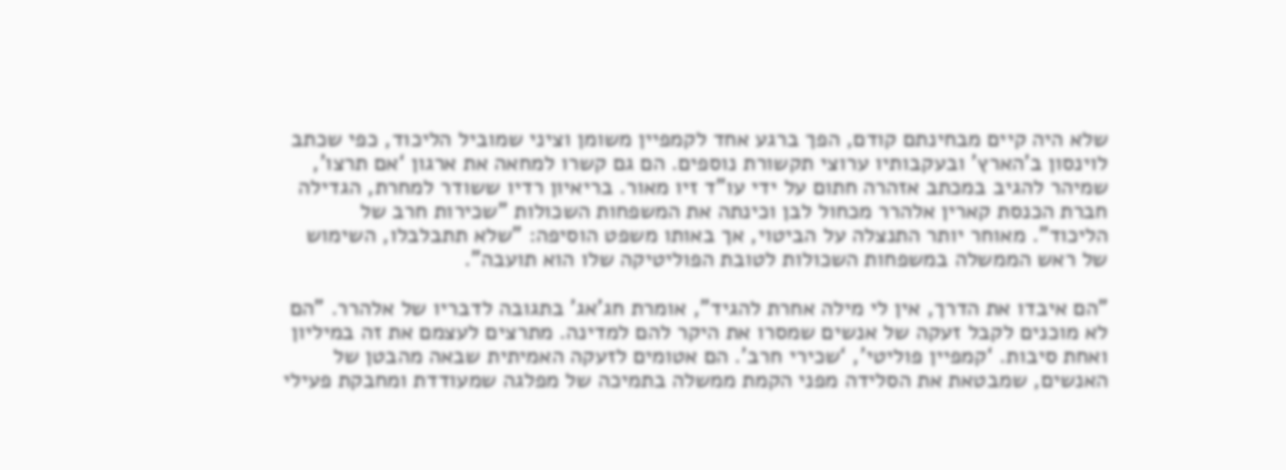שלא היה קיים מבחינתם קודם, הפך ברגע אחד לקמפיין משומן וציני שמוביל הליכוד, כפי שכתב לוינסון ב’הארץ’ ובעקבותיו ערוצי תקשורת נוספים. הם גם קשרו למחאה את ארגון ‘אם תרצו’, שמיהר להגיב במכתב אזהרה חתום על ידי עו"ד זיו מאור. בריאיון רדיו ששודר למחרת, הגדילה חברת הכנסת קארין אלהרר מכחול לבן וכינתה את המשפחות השכולות "שכירות חרב של הליכוד". מאוחר יותר התנצלה על הביטוי, אך באותו משפט הוסיפה: "שלא תתבלבלו, השימוש של ראש הממשלה במשפחות השכולות לטובת הפוליטיקה שלו הוא תועבה".

"הם איבדו את הדרך, אין לי מילה אחרת להגיד”, אומרת חג’אג’ בתגובה לדבריו של אלהרר. "הם לא מוכנים לקבל זעקה של אנשים שמסרו את היקר להם למדינה. מתרצים לעצמם את זה במיליון ואחת סיבות. ‘קמפיין פוליטי’, ‘שכירי חרב’. הם אטומים לזעקה האמיתית שבאה מהבטן של האנשים, שמבטאת את הסלידה מפני הקמת ממשלה בתמיכה של מפלגה שמעודדת ומחבקת פעילי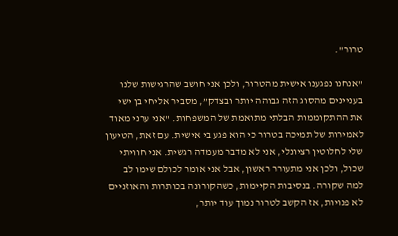טרור".

"אנחנו נפגענו אישית מהטרור, ולכן אני חושב שהרגישות שלנו בעניינים מהסוג הזה גבוהה יותר ובצדק”, מסביר אליחי בן ישי את ההתקוממות הבלתי מתואמת של המשפחות. "אני ערני מאוד לאמירות של תמיכה בטרור כי הוא פגע בי אישית. עם זאת, הטיעון שלי לחלוטין רציונלי, אני לא מדבר מעמדה רגשית. אני חוויתי שכול, ולכן אני מתעורר ראשון, אבל אני אומר לכולם שימו לב למה שקורה. בנסיבות הקיימות, כשהקורונה בכותרות והאוזניים לא פנויות, אז הקשב לטרור נמוך עוד יותר,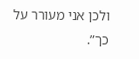ולכן אני מעורר על כך”.